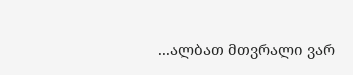...ალბათ მთვრალი ვარ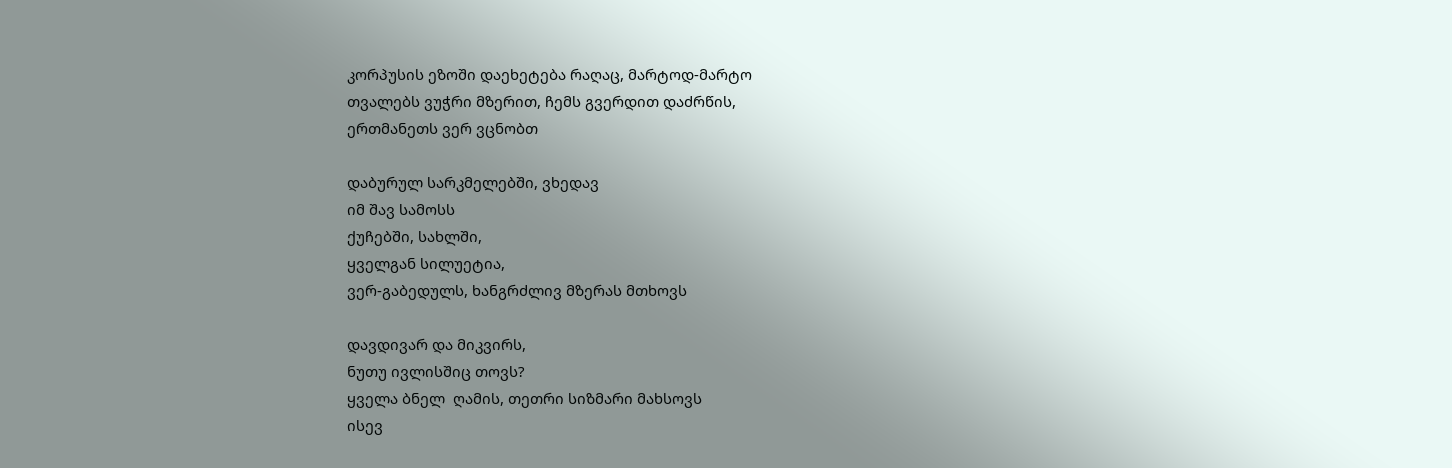კორპუსის ეზოში დაეხეტება რაღაც, მარტოდ-მარტო
თვალებს ვუჭრი მზერით, ჩემს გვერდით დაძრწის,
ერთმანეთს ვერ ვცნობთ

დაბურულ სარკმელებში, ვხედავ
იმ შავ სამოსს
ქუჩებში, სახლში,
ყველგან სილუეტია,
ვერ-გაბედულს, ხანგრძლივ მზერას მთხოვს

დავდივარ და მიკვირს,
ნუთუ ივლისშიც თოვს?
ყველა ბნელ  ღამის, თეთრი სიზმარი მახსოვს
ისევ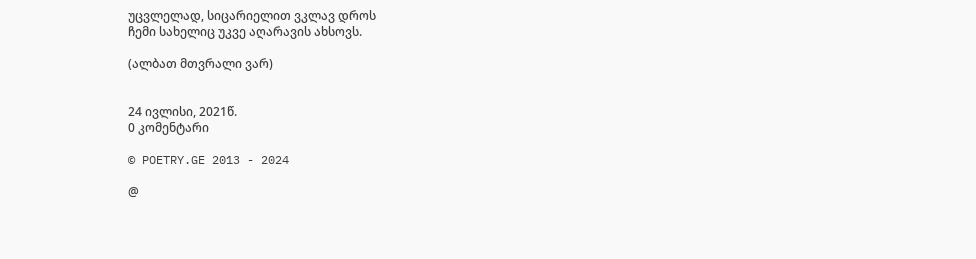უცვლელად, სიცარიელით ვკლავ დროს
ჩემი სახელიც უკვე აღარავის ახსოვს.

(ალბათ მთვრალი ვარ)


24 ივლისი, 2021წ.
0 კომენტარი

© POETRY.GE 2013 - 2024

@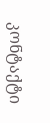კონტაქტი